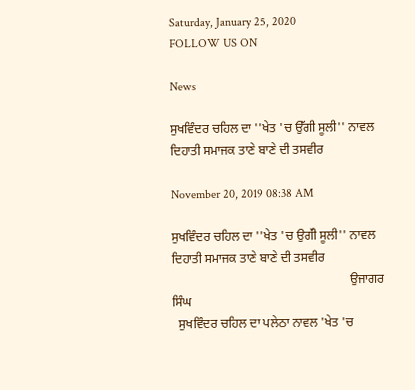Saturday, January 25, 2020
FOLLOW US ON

News

ਸੁਖਵਿੰਦਰ ਚਹਿਲ ਦਾ ''ਖੇਤ 'ਚ ਉੱਗੀ ਸੂਲੀ'' ਨਾਵਲ ਦਿਹਾਤੀ ਸਮਾਜਕ ਤਾਣੇ ਬਾਣੇ ਦੀ ਤਸਵੀਰ

November 20, 2019 08:38 AM

ਸੁਖਵਿੰਦਰ ਚਹਿਲ ਦਾ ''ਖੇਤ 'ਚ ਉਗੱੀ ਸੂਲੀ'' ਨਾਵਲ ਦਿਹਾਤੀ ਸਮਾਜਕ ਤਾਣੇ ਬਾਣੇ ਦੀ ਤਸਵੀਰ
                                                         ਉਜਾਗਰ ਸਿੰਘ
  ਸੁਖਵਿੰਦਰ ਚਹਿਲ ਦਾ ਪਲੇਠਾ ਨਾਵਲ 'ਖੇਤ 'ਚ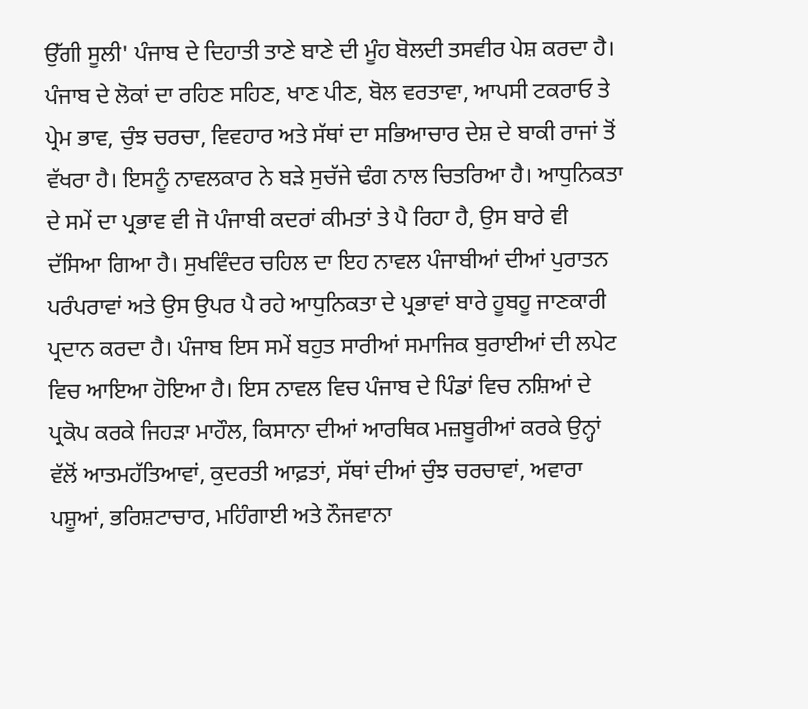ਉੱਗੀ ਸੂਲੀ' ਪੰਜਾਬ ਦੇ ਦਿਹਾਤੀ ਤਾਣੇ ਬਾਣੇ ਦੀ ਮੂੰਹ ਬੋਲਦੀ ਤਸਵੀਰ ਪੇਸ਼ ਕਰਦਾ ਹੈ। ਪੰਜਾਬ ਦੇ ਲੋਕਾਂ ਦਾ ਰਹਿਣ ਸਹਿਣ, ਖਾਣ ਪੀਣ, ਬੋਲ ਵਰਤਾਵਾ, ਆਪਸੀ ਟਕਰਾਓ ਤੇ ਪ੍ਰੇਮ ਭਾਵ, ਚੁੰਝ ਚਰਚਾ, ਵਿਵਹਾਰ ਅਤੇ ਸੱਥਾਂ ਦਾ ਸਭਿਆਚਾਰ ਦੇਸ਼ ਦੇ ਬਾਕੀ ਰਾਜਾਂ ਤੋਂ ਵੱਖਰਾ ਹੈ। ਇਸਨੂੰ ਨਾਵਲਕਾਰ ਨੇ ਬੜੇ ਸੁਚੱਜੇ ਢੰਗ ਨਾਲ ਚਿਤਰਿਆ ਹੈ। ਆਧੁਨਿਕਤਾ ਦੇ ਸਮੇਂ ਦਾ ਪ੍ਰਭਾਵ ਵੀ ਜੋ ਪੰਜਾਬੀ ਕਦਰਾਂ ਕੀਮਤਾਂ ਤੇ ਪੈ ਰਿਹਾ ਹੈ, ਉਸ ਬਾਰੇ ਵੀ ਦੱਸਿਆ ਗਿਆ ਹੈ। ਸੁਖਵਿੰਦਰ ਚਹਿਲ ਦਾ ਇਹ ਨਾਵਲ ਪੰਜਾਬੀਆਂ ਦੀਆਂ ਪੁਰਾਤਨ ਪਰੰਪਰਾਵਾਂ ਅਤੇ ਉਸ ਉਪਰ ਪੈ ਰਹੇ ਆਧੁਨਿਕਤਾ ਦੇ ਪ੍ਰਭਾਵਾਂ ਬਾਰੇ ਹੂਬਹੂ ਜਾਣਕਾਰੀ ਪ੍ਰਦਾਨ ਕਰਦਾ ਹੈ। ਪੰਜਾਬ ਇਸ ਸਮੇਂ ਬਹੁਤ ਸਾਰੀਆਂ ਸਮਾਜਿਕ ਬੁਰਾਈਆਂ ਦੀ ਲਪੇਟ ਵਿਚ ਆਇਆ ਹੋਇਆ ਹੈ। ਇਸ ਨਾਵਲ ਵਿਚ ਪੰਜਾਬ ਦੇ ਪਿੰਡਾਂ ਵਿਚ ਨਸ਼ਿਆਂ ਦੇ ਪ੍ਰਕੋਪ ਕਰਕੇ ਜਿਹੜਾ ਮਾਹੌਲ, ਕਿਸਾਨਾ ਦੀਆਂ ਆਰਥਿਕ ਮਜ਼ਬੂਰੀਆਂ ਕਰਕੇ ਉਨ੍ਹਾਂ ਵੱਲੋਂ ਆਤਮਹੱਤਿਆਵਾਂ, ਕੁਦਰਤੀ ਆਫ਼ਤਾਂ, ਸੱਥਾਂ ਦੀਆਂ ਚੁੰਝ ਚਰਚਾਵਾਂ, ਅਵਾਰਾ ਪਸ਼ੂਆਂ, ਭਰਿਸ਼ਟਾਚਾਰ, ਮਹਿੰਗਾਈ ਅਤੇ ਨੌਜਵਾਨਾ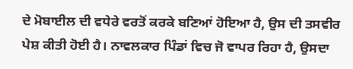ਦੇ ਮੋਬਾਈਲ ਦੀ ਵਧੇਰੇ ਵਰਤੋਂ ਕਰਕੇ ਬਣਿਆਂ ਹੋਇਆ ਹੈ, ਉਸ ਦੀ ਤਸਵੀਰ ਪੇਸ਼ ਕੀਤੀ ਹੋਈ ਹੈ। ਨਾਵਲਕਾਰ ਪਿੰਡਾਂ ਵਿਚ ਜੋ ਵਾਪਰ ਰਿਹਾ ਹੈ, ਉਸਦਾ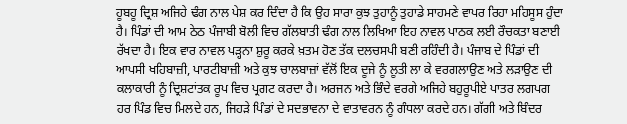ਹੂਬਹੂ ਦ੍ਰਿਸ਼ ਅਜਿਹੇ ਢੰਗ ਨਾਲ ਪੇਸ਼ ਕਰ ਦਿੰਦਾ ਹੈ ਕਿ ਉਹ ਸਾਰਾ ਕੁਝ ਤੁਹਾਨੂੰ ਤੁਹਾਡੇ ਸਾਹਮਣੇ ਵਾਪਰ ਰਿਹਾ ਮਹਿਸੂਸ ਹੁੰਦਾ ਹੈ। ਪਿੰਡਾਂ ਦੀ ਆਮ ਠੇਠ ਪੰਜਾਬੀ ਬੋਲੀ ਵਿਚ ਗੱਲਬਾਤੀ ਢੰਗ ਨਾਲ ਲਿਖਿਆ ਇਹ ਨਾਵਲ ਪਾਠਕ ਲਈ ਰੌਚਕਤਾ ਬਣਾਈ ਰੱਖਦਾ ਹੈ। ਇਕ ਵਾਰ ਨਾਵਲ ਪੜ੍ਹਨਾ ਸ਼ੁਰੂ ਕਰਕੇ ਖ਼ਤਮ ਹੋਣ ਤੱਕ ਦਲਚਸਪੀ ਬਣੀ ਰਹਿੰਦੀ ਹੈ। ਪੰਜਾਬ ਦੇ ਪਿੰਡਾਂ ਦੀ ਆਪਸੀ ਖਹਿਬਾਜ਼ੀ, ਪਾਰਟੀਬਾਜ਼ੀ ਅਤੇ ਕੁਝ ਚਾਲਬਾਜ਼ਾਂ ਵੱਲੋਂ ਇਕ ਦੂਜੇ ਨੂੰ ਲੂਤੀ ਲਾ ਕੇ ਵਰਗਲਾਉਣ ਅਤੇ ਲੜਾਉਣ ਦੀ ਕਲਾਕਾਰੀ ਨੂੰ ਦ੍ਰਿਸ਼ਟਾਂਤਕ ਰੂਪ ਵਿਚ ਪ੍ਰਗਟ ਕਰਦਾ ਹੈ। ਅਰਜਨ ਅਤੇ ਭਿੰਦੇ ਵਰਗੇ ਅਜਿਹੇ ਬਹੁਰੂਪੀਏ ਪਾਤਰ ਲਗਪਗ ਹਰ ਪਿੰਡ ਵਿਚ ਮਿਲਦੇ ਹਨ, ਜਿਹੜੇ ਪਿੰਡਾਂ ਦੇ ਸਦਭਾਵਨਾ ਦੇ ਵਾਤਾਵਰਨ ਨੂੰ ਗੰਧਲਾ ਕਰਦੇ ਹਨ। ਗੱਗੀ ਅਤੇ ਬਿੰਦਰ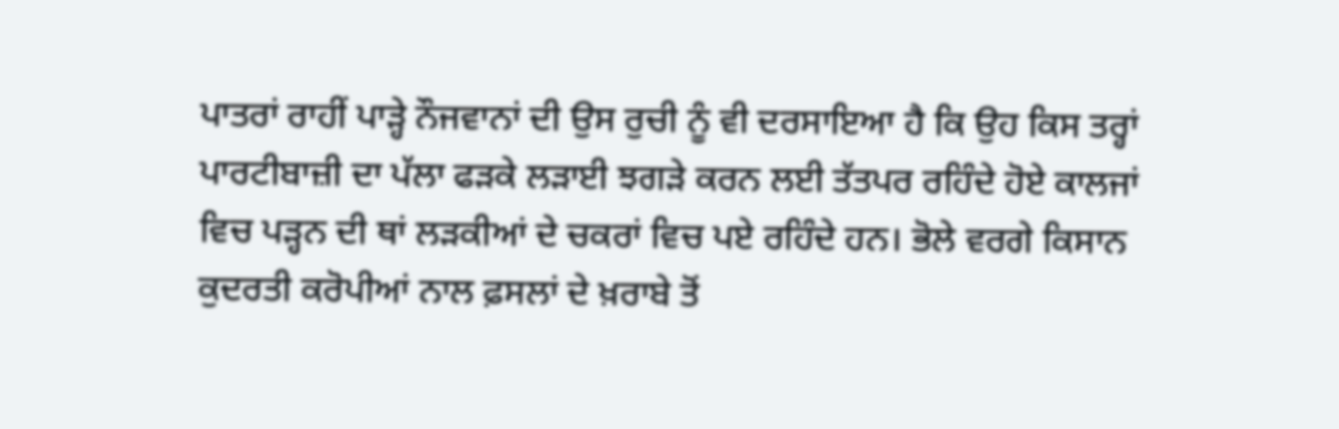ਪਾਤਰਾਂ ਰਾਹੀਂ ਪਾੜ੍ਹੇ ਨੌਜਵਾਨਾਂ ਦੀ ਉਸ ਰੁਚੀ ਨੂੰ ਵੀ ਦਰਸਾਇਆ ਹੈ ਕਿ ਉਹ ਕਿਸ ਤਰ੍ਹਾਂ ਪਾਰਟੀਬਾਜ਼ੀ ਦਾ ਪੱਲਾ ਫੜਕੇ ਲੜਾਈ ਝਗੜੇ ਕਰਨ ਲਈ ਤੱਤਪਰ ਰਹਿੰਦੇ ਹੋਏ ਕਾਲਜਾਂ ਵਿਚ ਪੜ੍ਹਨ ਦੀ ਥਾਂ ਲੜਕੀਆਂ ਦੇ ਚਕਰਾਂ ਵਿਚ ਪਏ ਰਹਿੰਦੇ ਹਨ। ਭੋਲੇ ਵਰਗੇ ਕਿਸਾਨ ਕੁਦਰਤੀ ਕਰੋਪੀਆਂ ਨਾਲ ਫ਼ਸਲਾਂ ਦੇ ਖ਼ਰਾਬੇ ਤੋਂ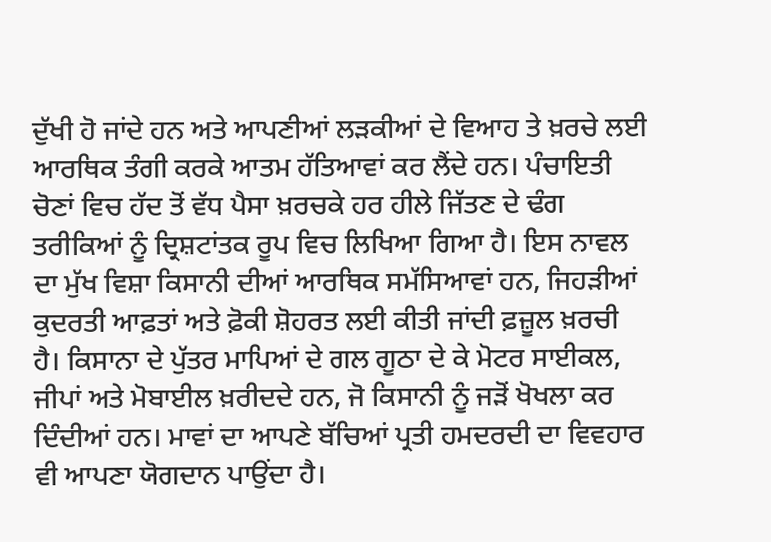ਦੁੱਖੀ ਹੋ ਜਾਂਦੇ ਹਨ ਅਤੇ ਆਪਣੀਆਂ ਲੜਕੀਆਂ ਦੇ ਵਿਆਹ ਤੇ ਖ਼ਰਚੇ ਲਈ ਆਰਥਿਕ ਤੰਗੀ ਕਰਕੇ ਆਤਮ ਹੱਤਿਆਵਾਂ ਕਰ ਲੈਂਦੇ ਹਨ। ਪੰਚਾਇਤੀ ਚੋਣਾਂ ਵਿਚ ਹੱਦ ਤੋਂ ਵੱਧ ਪੈਸਾ ਖ਼ਰਚਕੇ ਹਰ ਹੀਲੇ ਜਿੱਤਣ ਦੇ ਢੰਗ ਤਰੀਕਿਆਂ ਨੂੰ ਦ੍ਰਿਸ਼ਟਾਂਤਕ ਰੂਪ ਵਿਚ ਲਿਖਿਆ ਗਿਆ ਹੈ। ਇਸ ਨਾਵਲ ਦਾ ਮੁੱਖ ਵਿਸ਼ਾ ਕਿਸਾਨੀ ਦੀਆਂ ਆਰਥਿਕ ਸਮੱਸਿਆਵਾਂ ਹਨ, ਜਿਹੜੀਆਂ ਕੁਦਰਤੀ ਆਫ਼ਤਾਂ ਅਤੇ ਫ਼ੋਕੀ ਸ਼ੋਹਰਤ ਲਈ ਕੀਤੀ ਜਾਂਦੀ ਫ਼ਜ਼ੂਲ ਖ਼ਰਚੀ ਹੈ। ਕਿਸਾਨਾ ਦੇ ਪੁੱਤਰ ਮਾਪਿਆਂ ਦੇ ਗਲ ਗੂਠਾ ਦੇ ਕੇ ਮੋਟਰ ਸਾਈਕਲ, ਜੀਪਾਂ ਅਤੇ ਮੋਬਾਈਲ ਖ਼ਰੀਦਦੇ ਹਨ, ਜੋ ਕਿਸਾਨੀ ਨੂੰ ਜੜੋਂ ਖੋਖਲਾ ਕਰ ਦਿੰਦੀਆਂ ਹਨ। ਮਾਵਾਂ ਦਾ ਆਪਣੇ ਬੱਚਿਆਂ ਪ੍ਰਤੀ ਹਮਦਰਦੀ ਦਾ ਵਿਵਹਾਰ ਵੀ ਆਪਣਾ ਯੋਗਦਾਨ ਪਾਉਂਦਾ ਹੈ।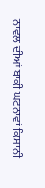ਨਾਵਲ ਦੀਆਂ ਬਾਕੀ ਘਟਨਾਵਾਂ ਕਿਸਾਨੀ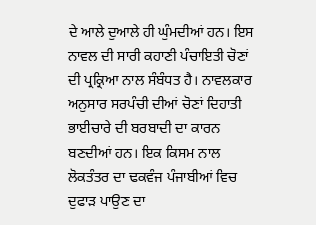ਦੇ ਆਲੇ ਦੁਆਲੇ ਹੀ ਘੁੰਮਦੀਆਂ ਹਨ। ਇਸ ਨਾਵਲ ਦੀ ਸਾਰੀ ਕਹਾਣੀ ਪੰਚਾਇਤੀ ਚੋਣਾਂ ਦੀ ਪ੍ਰਕ੍ਰਿਆ ਨਾਲ ਸੰਬੰਧਤ ਹੈ। ਨਾਵਲਕਾਰ ਅਨੁਸਾਰ ਸਰਪੰਚੀ ਦੀਆਂ ਚੋਣਾਂ ਦਿਹਾਤੀ ਭਾਈਚਾਰੇ ਦੀ ਬਰਬਾਦੀ ਦਾ ਕਾਰਨ ਬਣਦੀਆਂ ਹਨ। ਇਕ ਕਿਸਮ ਨਾਲ ਲੋਕਤੰਤਰ ਦਾ ਢਕਵੰਜ ਪੰਜਾਬੀਆਂ ਵਿਚ ਦੁਫਾੜ ਪਾਉਣ ਦਾ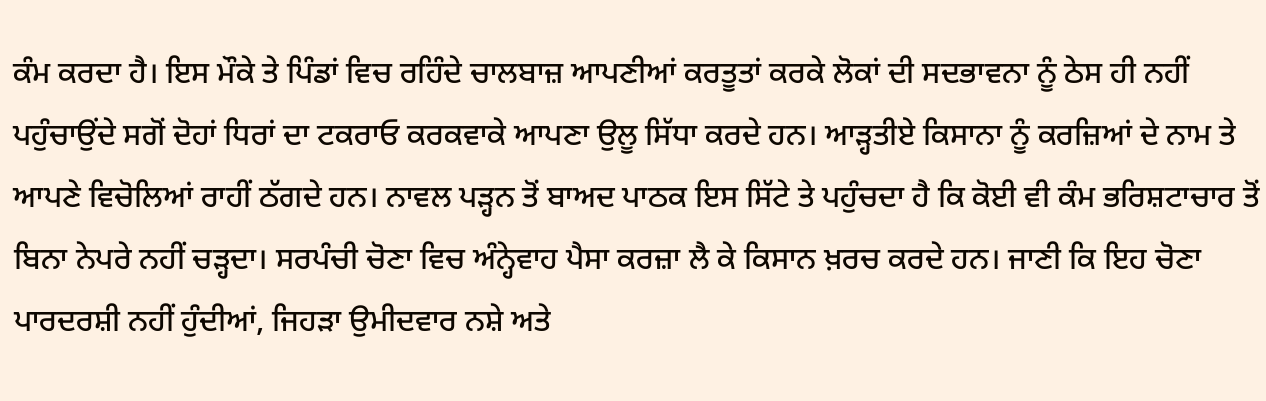ਕੰਮ ਕਰਦਾ ਹੈ। ਇਸ ਮੌਕੇ ਤੇ ਪਿੰਡਾਂ ਵਿਚ ਰਹਿੰਦੇ ਚਾਲਬਾਜ਼ ਆਪਣੀਆਂ ਕਰਤੂਤਾਂ ਕਰਕੇ ਲੋਕਾਂ ਦੀ ਸਦਭਾਵਨਾ ਨੂੰ ਠੇਸ ਹੀ ਨਹੀਂ ਪਹੁੰਚਾਉਂਦੇ ਸਗੋਂ ਦੋਹਾਂ ਧਿਰਾਂ ਦਾ ਟਕਰਾਓ ਕਰਕਵਾਕੇ ਆਪਣਾ ਉਲੂ ਸਿੱਧਾ ਕਰਦੇ ਹਨ। ਆੜ੍ਹਤੀਏ ਕਿਸਾਨਾ ਨੂੰ ਕਰਜ਼ਿਆਂ ਦੇ ਨਾਮ ਤੇ ਆਪਣੇ ਵਿਚੋਲਿਆਂ ਰਾਹੀਂ ਠੱਗਦੇ ਹਨ। ਨਾਵਲ ਪੜ੍ਹਨ ਤੋਂ ਬਾਅਦ ਪਾਠਕ ਇਸ ਸਿੱਟੇ ਤੇ ਪਹੁੰਚਦਾ ਹੈ ਕਿ ਕੋਈ ਵੀ ਕੰਮ ਭਰਿਸ਼ਟਾਚਾਰ ਤੋਂ ਬਿਨਾ ਨੇਪਰੇ ਨਹੀਂ ਚੜ੍ਹਦਾ। ਸਰਪੰਚੀ ਚੋਣਾ ਵਿਚ ਅੰਨ੍ਹੇਵਾਹ ਪੈਸਾ ਕਰਜ਼ਾ ਲੈ ਕੇ ਕਿਸਾਨ ਖ਼ਰਚ ਕਰਦੇ ਹਨ। ਜਾਣੀ ਕਿ ਇਹ ਚੋਣਾ ਪਾਰਦਰਸ਼ੀ ਨਹੀਂ ਹੁੰਦੀਆਂ, ਜਿਹੜਾ ਉਮੀਦਵਾਰ ਨਸ਼ੇ ਅਤੇ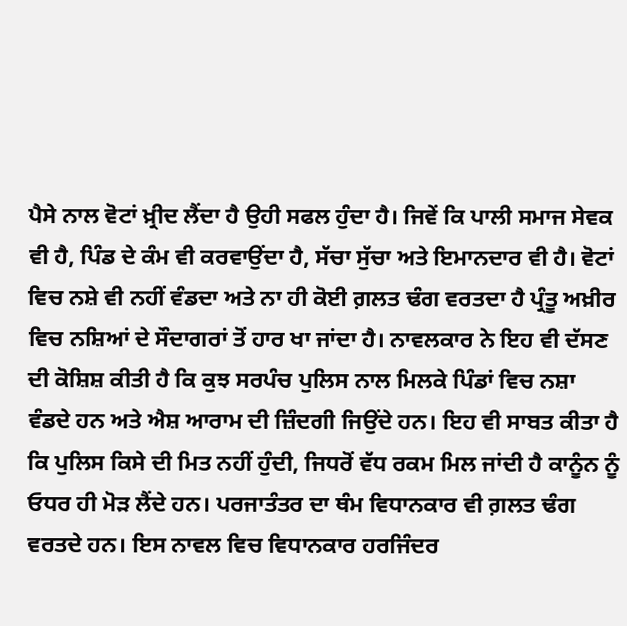ਪੈਸੇ ਨਾਲ ਵੋਟਾਂ ਖ਼੍ਰੀਦ ਲੈਂਦਾ ਹੈ ਉਹੀ ਸਫਲ ਹੁੰਦਾ ਹੈ। ਜਿਵੇਂ ਕਿ ਪਾਲੀ ਸਮਾਜ ਸੇਵਕ ਵੀ ਹੈ, ਪਿੰਡ ਦੇ ਕੰਮ ਵੀ ਕਰਵਾਉਂਦਾ ਹੈ, ਸੱਚਾ ਸੁੱਚਾ ਅਤੇ ਇਮਾਨਦਾਰ ਵੀ ਹੈ। ਵੋਟਾਂ ਵਿਚ ਨਸ਼ੇ ਵੀ ਨਹੀਂ ਵੰਡਦਾ ਅਤੇ ਨਾ ਹੀ ਕੋਈ ਗ਼ਲਤ ਢੰਗ ਵਰਤਦਾ ਹੈ ਪ੍ਰੰਤੂ ਅਖ਼ੀਰ ਵਿਚ ਨਸ਼ਿਆਂ ਦੇ ਸੌਦਾਗਰਾਂ ਤੋਂ ਹਾਰ ਖਾ ਜਾਂਦਾ ਹੈ। ਨਾਵਲਕਾਰ ਨੇ ਇਹ ਵੀ ਦੱਸਣ ਦੀ ਕੋਸ਼ਿਸ਼ ਕੀਤੀ ਹੈ ਕਿ ਕੁਝ ਸਰਪੰਚ ਪੁਲਿਸ ਨਾਲ ਮਿਲਕੇ ਪਿੰਡਾਂ ਵਿਚ ਨਸ਼ਾ ਵੰਡਦੇ ਹਨ ਅਤੇ ਐਸ਼ ਆਰਾਮ ਦੀ ਜ਼ਿੰਦਗੀ ਜਿਉਂਦੇ ਹਨ। ਇਹ ਵੀ ਸਾਬਤ ਕੀਤਾ ਹੈ ਕਿ ਪੁਲਿਸ ਕਿਸੇ ਦੀ ਮਿਤ ਨਹੀਂ ਹੁੰਦੀ, ਜਿਧਰੋਂ ਵੱਧ ਰਕਮ ਮਿਲ ਜਾਂਦੀ ਹੈ ਕਾਨੂੰਨ ਨੂੰ ਓਧਰ ਹੀ ਮੋੜ ਲੈਂਦੇ ਹਨ। ਪਰਜਾਤੰਤਰ ਦਾ ਥੰਮ ਵਿਧਾਨਕਾਰ ਵੀ ਗ਼ਲਤ ਢੰਗ ਵਰਤਦੇ ਹਨ। ਇਸ ਨਾਵਲ ਵਿਚ ਵਿਧਾਨਕਾਰ ਹਰਜਿੰਦਰ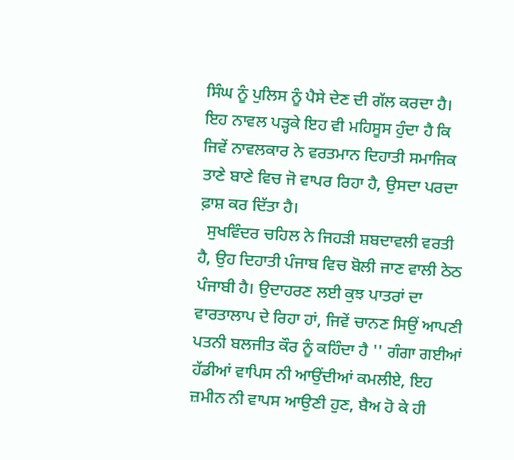ਸਿੰਘ ਨੂੰ ਪੁਲਿਸ ਨੂੰ ਪੈਸੇ ਦੇਣ ਦੀ ਗੱਲ ਕਰਦਾ ਹੈ। ਇਹ ਨਾਵਲ ਪੜ੍ਹਕੇ ਇਹ ਵੀ ਮਹਿਸੂਸ ਹੁੰਦਾ ਹੈ ਕਿ ਜਿਵੇਂ ਨਾਵਲਕਾਰ ਨੇ ਵਰਤਮਾਨ ਦਿਹਾਤੀ ਸਮਾਜਿਕ ਤਾਣੇ ਬਾਣੇ ਵਿਚ ਜੋ ਵਾਪਰ ਰਿਹਾ ਹੈ, ਉਸਦਾ ਪਰਦਾ ਫ਼ਾਸ਼ ਕਰ ਦਿੱਤਾ ਹੈ।
  ਸੁਖਵਿੰਦਰ ਚਹਿਲ ਨੇ ਜਿਹੜੀ ਸ਼ਬਦਾਵਲੀ ਵਰਤੀ ਹੈ, ਉਹ ਦਿਹਾਤੀ ਪੰਜਾਬ ਵਿਚ ਬੋਲੀ ਜਾਣ ਵਾਲੀ ਠੇਠ ਪੰਜਾਬੀ ਹੈ। ਉਦਾਹਰਣ ਲਈ ਕੁਝ ਪਾਤਰਾਂ ਦਾ ਵਾਰਤਾਲਾਪ ਦੇ ਰਿਹਾ ਹਾਂ, ਜਿਵੇਂ ਚਾਨਣ ਸਿਉਂ ਆਪਣੀ ਪਤਨੀ ਬਲਜੀਤ ਕੌਰ ਨੂੰ ਕਹਿੰਦਾ ਹੈ '' ਗੰਗਾ ਗਈਆਂ ਹੱਡੀਆਂ ਵਾਪਿਸ ਨੀ ਆਉਂਦੀਆਂ ਕਮਲੀਏ, ਇਹ ਜ਼ਮੀਨ ਨੀ ਵਾਪਸ ਆਉਣੀ ਹੁਣ, ਬੈਅ ਹੋ ਕੇ ਹੀ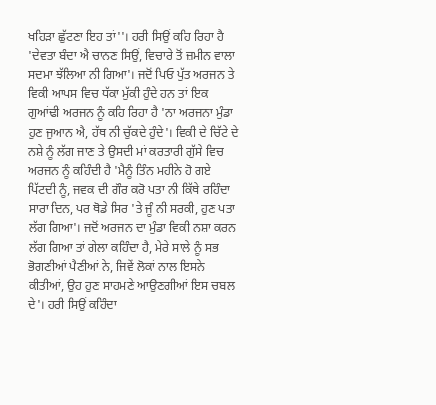ਖਹਿੜਾ ਛੁੱਟਣਾ ਇਹ ਤਾਂ''। ਹਰੀ ਸਿਉਂ ਕਹਿ ਰਿਹਾ ਹੈ 'ਦੇਵਤਾ ਬੰਦਾ ਐ ਚਾਨਣ ਸਿਉਂ, ਵਿਚਾਰੇ ਤੋਂ ਜ਼ਮੀਨ ਵਾਲਾ ਸਦਮਾ ਝੱਲਿਆ ਨੀ ਗਿਆ'। ਜਦੋਂ ਪਿਓ ਪੁੱਤ ਅਰਜਨ ਤੇ ਵਿਕੀ ਆਪਸ ਵਿਚ ਧੱਕਾ ਮੁੱਕੀ ਹੁੰਦੇ ਹਨ ਤਾਂ ਇਕ ਗੁਆਂਢੀ ਅਰਜਨ ਨੂੰ ਕਹਿ ਰਿਹਾ ਹੈ 'ਨਾ ਅਰਜਨਾ ਮੁੰਡਾ ਹੁਣ ਜੁਆਨ ਐ, ਹੱਥ ਨੀ ਚੁੱਕਦੇ ਹੁੰਦੇ'। ਵਿਕੀ ਦੇ ਚਿੱਟੇ ਦੇ ਨਸ਼ੇ ਨੂੰ ਲੱਗ ਜਾਣ ਤੇ ਉਸਦੀ ਮਾਂ ਕਰਤਾਰੀ ਗੁੱਸੇ ਵਿਚ ਅਰਜਨ ਨੂੰ ਕਹਿੰਦੀ ਹੈ 'ਮੈਨੂੰ ਤਿੰਨ ਮਹੀਨੇ ਹੋ ਗਏ ਪਿੱਟਦੀ ਨੂੰ, ਜਵਕ ਦੀ ਗੌਰ ਕਰੋ ਪਤਾ ਨੀ ਕਿੱਥੇ ਰਹਿੰਦਾ ਸਾਰਾ ਦਿਨ, ਪਰ ਥੋਡੇ ਸਿਰ 'ਤੇ ਜੂੰ ਨੀ ਸਰਕੀ, ਹੁਣ ਪਤਾ ਲੱਗ ਗਿਆ'। ਜਦੋਂ ਅਰਜਨ ਦਾ ਮੁੰਡਾ ਵਿਕੀ ਨਸ਼ਾ ਕਰਨ ਲੱਗ ਗਿਆ ਤਾਂ ਗੇਲਾ ਕਹਿੰਦਾ ਹੈ, ਮੇਰੇ ਸਾਲੇ ਨੂੰ ਸਭ ਭੋਗਣੀਆਂ ਪੈਣੀਆਂ ਨੇ, ਜਿਵੇਂ ਲੋਕਾਂ ਨਾਲ ਇਸਨੇ ਕੀਤੀਆਂ, ਉਹ ਹੁਣ ਸਾਹਮਣੇ ਆਉਣਗੀਆਂ ਇਸ ਚਬਲ ਦੇ'। ਹਰੀ ਸਿਉਂ ਕਹਿੰਦਾ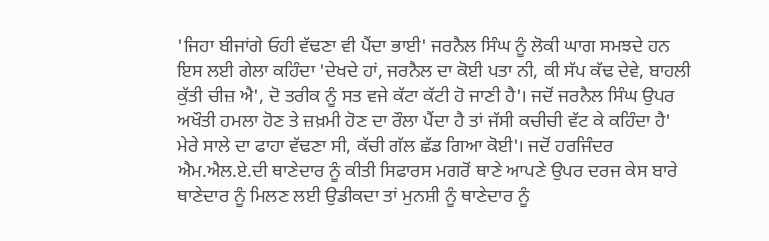'ਜਿਹਾ ਬੀਜਾਂਗੇ ਓਹੀ ਵੱਢਣਾ ਵੀ ਪੈਂਦਾ ਭਾਈ' ਜਰਨੈਲ ਸਿੰਘ ਨੂੰ ਲੋਕੀ ਘਾਗ ਸਮਝਦੇ ਹਨ ਇਸ ਲਈ ਗੇਲਾ ਕਹਿੰਦਾ 'ਦੇਖਦੇ ਹਾਂ, ਜਰਨੈਲ ਦਾ ਕੋਈ ਪਤਾ ਨੀ, ਕੀ ਸੱਪ ਕੱਢ ਦੇਵੇ, ਬਾਹਲੀ ਕੁੱਤੀ ਚੀਜ਼ ਐ', ਦੋ ਤਰੀਕ ਨੂੰ ਸਤ ਵਜੇ ਕੱਟਾ ਕੱਟੀ ਹੋ ਜਾਣੀ ਹੈ'। ਜਦੋਂ ਜਰਨੈਲ ਸਿੰਘ ਉਪਰ ਅਖੌਤੀ ਹਮਲਾ ਹੋਣ ਤੇ ਜ਼ਖ਼ਮੀ ਹੋਣ ਦਾ ਰੌਲਾ ਪੈਂਦਾ ਹੈ ਤਾਂ ਜੱਸੀ ਕਚੀਚੀ ਵੱਟ ਕੇ ਕਹਿੰਦਾ ਹੈ' ਮੇਰੇ ਸਾਲੇ ਦਾ ਫਾਹਾ ਵੱਢਣਾ ਸੀ, ਕੱਚੀ ਗੱਲ ਛੱਡ ਗਿਆ ਕੋਈ'। ਜਦੋਂ ਹਰਜਿੰਦਰ ਐਮ.ਐਲ.ਏ.ਦੀ ਥਾਣੇਦਾਰ ਨੂੰ ਕੀਤੀ ਸਿਫਾਰਸ ਮਗਰੋਂ ਥਾਣੇ ਆਪਣੇ ਉਪਰ ਦਰਜ ਕੇਸ ਬਾਰੇ ਥਾਣੇਦਾਰ ਨੂੰ ਮਿਲਣ ਲਈ ਉਡੀਕਦਾ ਤਾਂ ਮੁਨਸ਼ੀ ਨੂੰ ਥਾਣੇਦਾਰ ਨੂੰ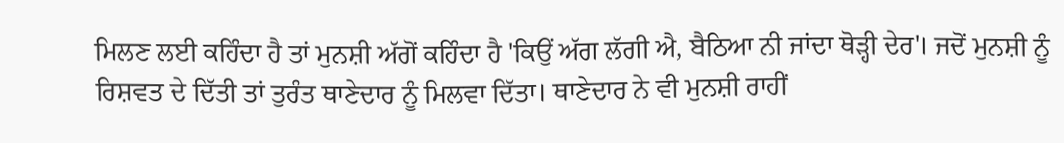ਮਿਲਣ ਲਈ ਕਹਿੰਦਾ ਹੈ ਤਾਂ ਮੁਨਸ਼ੀ ਅੱਗੋਂ ਕਹਿੰਦਾ ਹੈ 'ਕਿਉਂ ਅੱਗ ਲੱਗੀ ਐ, ਬੈਠਿਆ ਨੀ ਜਾਂਦਾ ਥੋੜ੍ਹੀ ਦੇਰ'। ਜਦੋਂ ਮੁਨਸ਼ੀ ਨੂੰ ਰਿਸ਼ਵਤ ਦੇ ਦਿੱਤੀ ਤਾਂ ਤੁਰੰਤ ਥਾਣੇਦਾਰ ਨੂੰ ਮਿਲਵਾ ਦਿੱਤਾ। ਥਾਣੇਦਾਰ ਨੇ ਵੀ ਮੁਨਸ਼ੀ ਰਾਹੀਂ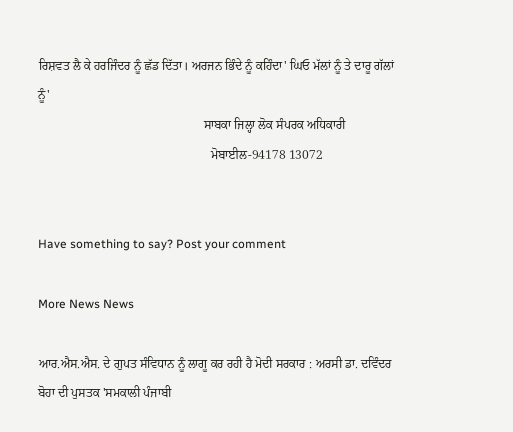ਰਿਸ਼ਵਤ ਲੈ ਕੇ ਹਰਜਿੰਦਰ ਨੂੰ ਛੱਡ ਦਿੱਤਾ। ਅਰਜਨ ਭਿੰਦੇ ਨੂੰ ਕਹਿੰਦਾ' ਘਿਓ ਮੱਲਾਂ ਨੂੰ ਤੇ ਦਾਰੂ ਗੱਲਾਂ ਨੂੰ'
                                                     ਸਾਬਕਾ ਜਿਲ੍ਹਾ ਲੋਕ ਸੰਪਰਕ ਅਧਿਕਾਰੀ
                                                       ਮੋਬਾਈਲ-94178 13072


Have something to say? Post your comment

More News News

ਆਰ.ਐਸ.ਐਸ. ਦੇ ਗੁਪਤ ਸੰਵਿਧਾਨ ਨੂੰ ਲਾਗੂ ਕਰ ਰਹੀ ਹੈ ਮੋਦੀ ਸਰਕਾਰ : ਅਰਸੀ ਡਾ. ਦਵਿੰਦਰ ਬੋਹਾ ਦੀ ਪੁਸਤਕ 'ਸਮਕਾਲੀ ਪੰਜਾਬੀ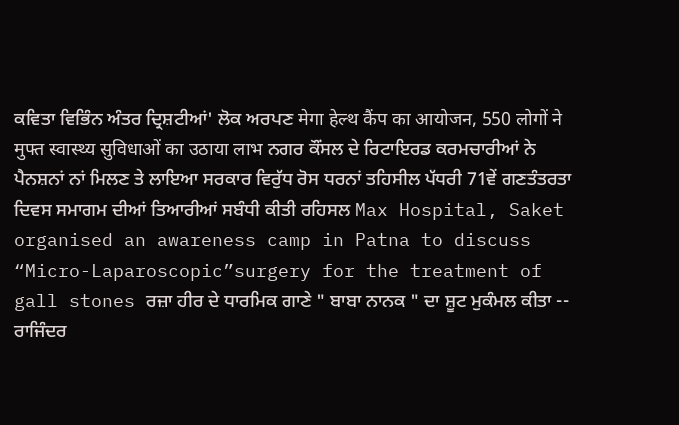ਕਵਿਤਾ ਵਿਭਿੰਨ ਅੰਤਰ ਦ੍ਰਿਸ਼ਟੀਆਂ' ਲੋਕ ਅਰਪਣ मेगा हेल्थ कैंप का आयोजन, 550 लोगों ने मुफ्त स्वास्थ्य सुविधाओं का उठाया लाभ ਨਗਰ ਕੌਂਸਲ ਦੇ ਰਿਟਾਇਰਡ ਕਰਮਚਾਰੀਆਂ ਨੇ ਪੈਨਸ਼ਨਾਂ ਨਾਂ ਮਿਲਣ ਤੇ ਲਾਇਆ ਸਰਕਾਰ ਵਿਰੁੱਧ ਰੋਸ ਧਰਨਾਂ ਤਹਿਸੀਲ ਪੱਧਰੀ 71ਵੇਂ ਗਣਤੰਤਰਤਾ ਦਿਵਸ ਸਮਾਗਮ ਦੀਆਂ ਤਿਆਰੀਆਂ ਸਬੰਧੀ ਕੀਤੀ ਰਹਿਸਲ Max Hospital, Saket organised an awareness camp in Patna to discuss “Micro-Laparoscopic”surgery for the treatment of gall stones ਰਜ਼ਾ ਹੀਰ ਦੇ ਧਾਰਮਿਕ ਗਾਣੇ " ਬਾਬਾ ਨਾਨਕ " ਦਾ ਸ਼ੂਟ ਮੁਕੰਮਲ ਕੀਤਾ -- ਰਾਜਿੰਦਰ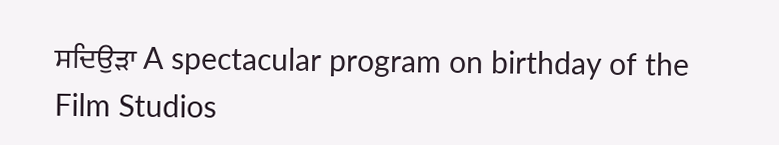ਸਦਿਉੜਾ A spectacular program on birthday of the Film Studios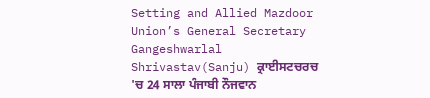Setting and Allied Mazdoor Union’s General Secretary Gangeshwarlal Shrivastav(Sanju) ਕ੍ਰਾਈਸਟਚਰਚ 'ਚ 24 ਸਾਲਾ ਪੰਜਾਬੀ ਨੌਜਵਾਨ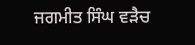ਜਗਮੀਤ ਸਿੰਘ ਵੜੈਚ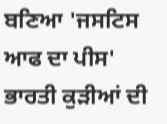ਬਣਿਆ 'ਜਸਟਿਸ ਆਫ ਦਾ ਪੀਸ' ਭਾਰਤੀ ਕੁੜੀਆਂ ਦੀ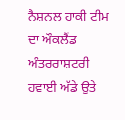ਨੈਸ਼ਨਲ ਹਾਕੀ ਟੀਮ ਦਾ ਔਕਲੈਂਡ ਅੰਤਰਰਾਸ਼ਟਰੀ ਹਵਾਈ ਅੱਡੇ ਉਤੇ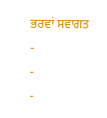ਭਰਵਾਂ ਸਵਾਗਤ
-
-
-